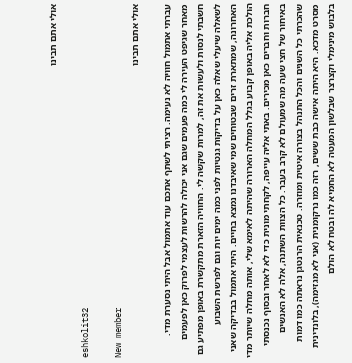אולי אתם תבינו

eshkolit32

New member
אולי אתם תבינו

עברתי אתמול חוויה לא נעימה. רציתי לשתף אתכם עוד אתמול אבל היתי נסערת מדי. מאחר שגיפט העירה לי כמה פעמים שגם אני יכולה להרשות לעצמי לפרוק כאן לפעמים חשבתי לנסות ולעשות את זה, למרות שקשה לי. החוויה הזארת מתקשרת באופן מפתיע גם לשאלה שיעלי שאלה כאן על בדיקות גנטיות לפני כמה ימים יות וגם לפרשת השבוע האחרונה, שמתארת זרים שבטוחים שמי שאיבדנו נמצא בחיים. היתי אתמול בבדיקה שאני הולכת אליה באופן קבוע בגלל המחלה הארורה שהיתה לאימא שלי, אותה מחלה שיותר מדי חברות וחברים כאן מכירים. באתי אליה עייפה, לקחתי מונית כדי לא לאחר ובסוף נכנסתי באיחור של חצי שעה מה שמעולם לא קרב בעבר. כל הצוות השתנה, אלה לא האנשים שהכרתי כל השנים והכל התנהל בצורה איטית ומוזרה. טכנאית הרנטגן נראתה כמו דמות מסרט מדכא. היא היתה אישה כבת ששים, רזה כמו נרקומנית (אני לא מגזימה), בלונדינית בלבוש מינימלי וקצרצר שבלשון המעטה לא החמיא לה ובטח לא הולם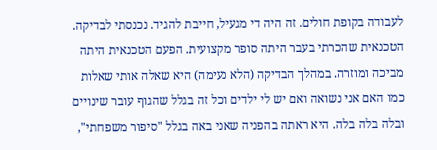לעבודה בקופת חולים. זה היה די מגעיל, חייבת להגיד. נכנסתי לבדיקה. הטכנאית שהכרתי בעבר היתה סופר מקצועית. הפעם הטכנאית היתה מביכה ומוזרה. במהלך הבדיקה (הלא נעימה) היא שאלה אותי שאלות כמו האם אני נשואה ואם יש לי ילדים וכל זה בגלל שהגוף עובר שינויים ובלה בלה בלה. היא ראתה בהפניה שאני באה בגלל "סיפור משפחתי",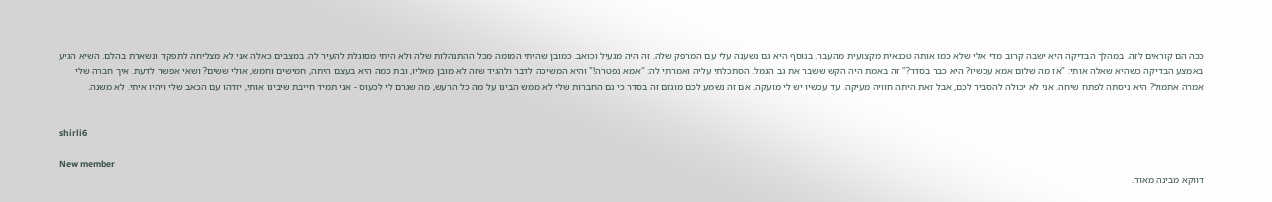ככה הם קוראים לזה. במהלך הבדיקה היא ישבה קרוב מדי אלי שלא כמו אותה טכנאית מקצועית מהעבר. בנוסף היא גם נשענה עלי עם המרפק שלה. זה היה מגעיל וכואב. כמובן שהיתי המומה מכל ההתנהלות שלה ולא היתי מסוגלת להעיר לה. במצבים כאלה אני לא מצליחה לתפקד ונשארת בהלם. השיא הגיע באמצע הבדיקה כשהיא שאלה אותי: "אז מה שלום אמא עכשיו? היא כבר בסדר?" זה באמת היה הקש ששבר את גב הגמל. הסתכלתי עליה ואמרתי לה: "אמא נפטרה!" והיא המשיכה לדבר ולהגיד שזה לא מובן מאליו, ובת כמה היא בעצם היתה, חמישים וחמש, אולי ששים? ושאי אפשר לדעת. איך חברה שלי אמרה אתמול? היא ניסתה לפתח שיחה. אני לא יכולה להסביר לכם, אבל זאת היתה חוויה מעיקה. עד עכשיו יש לי מועקה. אם זה נשמע לכם מוגזם זה בסדר כי גם החברות שלי לא ממש הבינו על מה כל הרעש, מה שגרם לי לכעוס - אני תמיד חייבת שיבינו אותי, יזדהו עם הכאב שלי ויהיו איתי. לא משנה.


shirli6

New member
דווקא מבינה מאוד.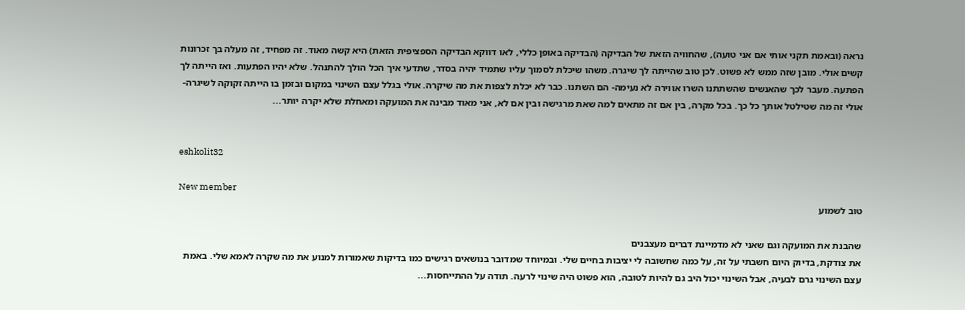נראה (ובאמת תקני אותי אם אני טועה), שהחוויה הזאת של הבדיקה (הבדיקה באופן כללי, לאו דווקא הבדיקה הספציפית הזאת) היא קשה מאוד. זה מפחיד, זה מעלה בך זכרונות קשים אולי. מובן שזה ממש לא פשוט. לכן טוב שהייתה לך שיגרה. משהו שיכלת לסמוך עליו שתמיד יהיה בסדר, שתדעי איך הכל הולך להתנהל. שלא יהיו הפתעות. ואז הייתה לך הפתעה. מעבר לכך שהאנשים שהשתתנו השרו אווירה לא נעימה- הם השתנו. כבר לא יכלת לצפות את מה שיקרה. אולי בגלל עצם השינוי במקום ובזמן בו הייתה זקוקה לשיגרה- אולי זה מה שטילטל אותך כל כך. בכל מקרה, בין אם זה מתאים למה שאת מרגישה ובין אם לא, אני מאוד מבינה את המועקה ומאחלת שלא יקרה יותר...


eshkolit32

New member
טוב לשמוע

שהבנת את המועקה וגם שאני לא מדמיינת דברים מעצבנים
את צודקת, בדיוק היום חשבתי על זה, על כמה שחשובה לי יציבות בחיים שלי. ובמיוחד שמדובר בנושאים רגישים כמו בדיקות שאמורות למנוע את מה שקרה לאמא שלי. באמת עצם השינוי גרם לבעיה, אבל השינוי יכול היב גם להיות לטובה, הוא פשוט היה שינוי לרעה. תודה על ההתייחסות...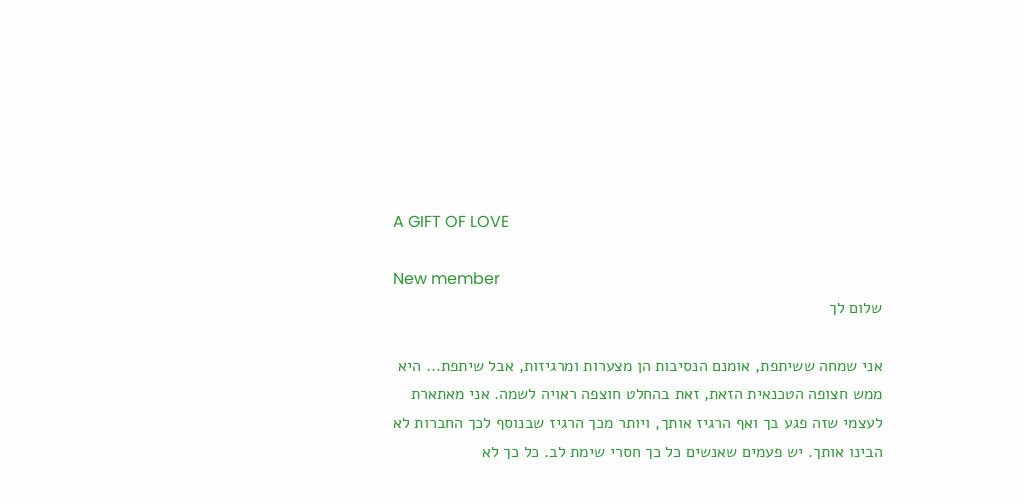A GIFT OF LOVE

New member
שלום לך

אני שמחה ששיתפת, אומנם הנסיבות הן מצערות ומרגיזות, אבל שיתפת... היא ממש חצופה הטכנאית הזאת, זאת בהחלט חוצפה ראויה לשמה. אני מאתארת לעצמי שזה פגע בך ואף הרגיז אותך, ויותר מכך הרגיז שבנוסף לכך החברות לא הבינו אותך. יש פעמים שאנשים כל כך חסרי שימת לב. כל כך לא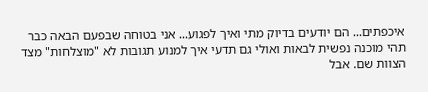איכפתים... הם יודעים בדיוק מתי ואיך לפגוע... אני בטוחה שבפעם הבאה כבר תהי מוכנה נפשית לבאות ואולי גם תדעי איך למנוע תגובות לא "מוצלחות" מצד הצוות שם. אבל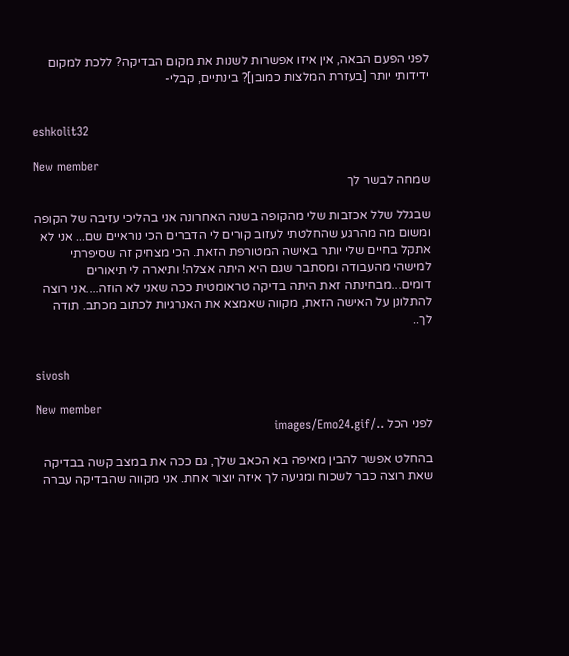לפני הפעם הבאה, אין איזו אפשרות לשנות את מקום הבדיקה? ללכת למקום ידידותי יותר [בעזרת המלצות כמובן]? בינתיים, קבלי-


eshkolit32

New member
שמחה לבשר לך

שבגלל שלל אכזבות שלי מהקופה בשנה האחרונה אני בהליכי עזיבה של הקופה ומשום מה מהרגע שהחלטתי לעזוב קורים לי הדברים הכי נוראיים שם... אני לא אתקל בחיים שלי יותר באישה המטורפת הזאת. הכי מצחיק זה שסיפרתי למישהי מהעבודה ומסתבר שגם היא היתה אצלה! ותיארה לי תיאורים דומים...מבחינתה זאת היתה בדיקה טראומטית ככה שאני לא הוזה....אני רוצה להתלונן על האישה הזאת, מקווה שאמצא את האנרגיות לכתוב מכתב. תודה לך..


sivosh

New member
לפני הכל ../images/Emo24.gif

בהחלט אפשר להבין מאיפה בא הכאב שלך, גם ככה את במצב קשה בבדיקה שאת רוצה כבר לשכוח ומגיעה לך איזה יוצור אחת. אני מקווה שהבדיקה עברה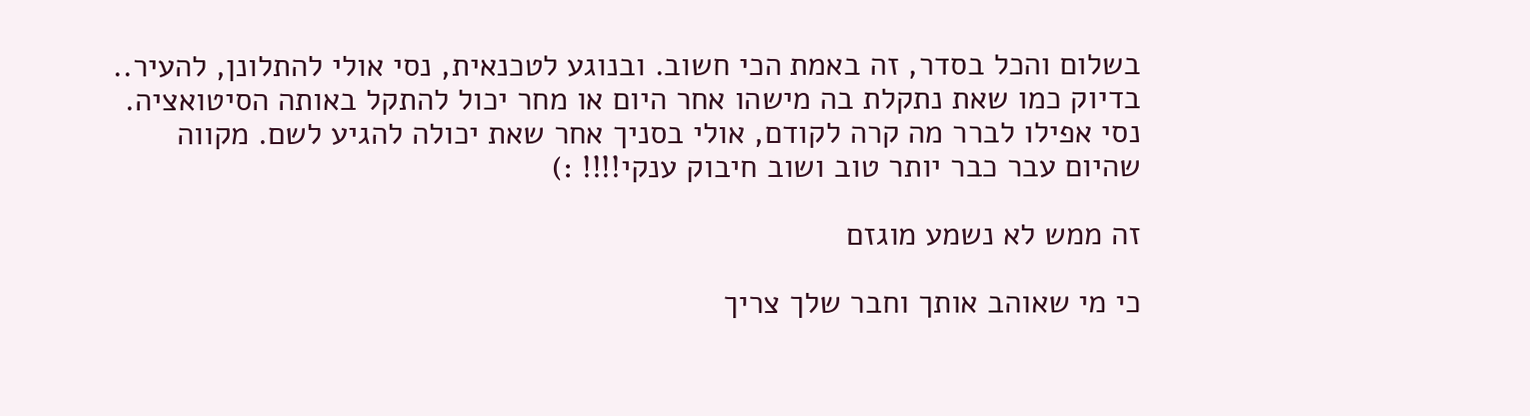בשלום והכל בסדר, זה באמת הכי חשוב. ובנוגע לטכנאית, נסי אולי להתלונן, להעיר.. בדיוק כמו שאת נתקלת בה מישהו אחר היום או מחר יכול להתקל באותה הסיטואציה. נסי אפילו לברר מה קרה לקודם, אולי בסניך אחר שאת יכולה להגיע לשם. מקווה שהיום עבר כבר יותר טוב ושוב חיבוק ענקי!!!! :)

זה ממש לא נשמע מוגזם

כי מי שאוהב אותך וחבר שלך צריך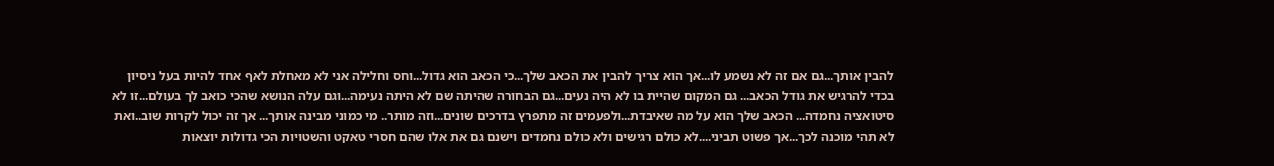להבין אותך...גם אם זה לא נשמע לו...אך הוא צריך להבין את הכאב שלך...כי הכאב הוא גדול...וחס וחלילה אני לא מאחלת לאף אחד להיות בעל ניסיון בכדי להרגיש את גודל הכאב... גם המקום שהיית בו לא היה נעים...גם הבחורה שהיתה שם לא היתה נעימה...וגם עלה הנושא שהכי כואב לך בעולם...זו לא סיטואציה נחמדה... הכאב שלך הוא על מה שאיבדת...ולפעמים זה מתפרץ בדרכים שונים...וזה מותר.. מי כמוני מבינה אותך... אך זה יכול לקרות שוב..ואת לא תהי מוכנה לכך...אך פשוט תביני....לא כולם רגישים ולא כולם נחמדים וישנם גם את אלו שהם חסרי טאקט והשטויות הכי גדולות יוצאות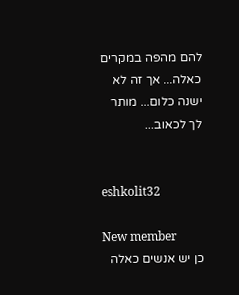להם מהפה במקרים כאלה... אך זה לא ישנה כלום... מותר לך לכאוב...


eshkolit32

New member
כן יש אנשים כאלה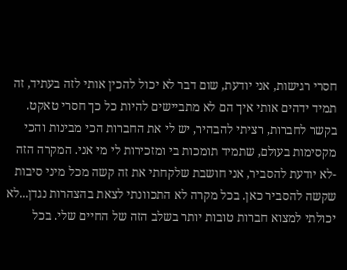חסרי רגישות, אני יודעת, שום דבר לא יכול להכין אותי לזה בעתיד, זה תמיד ידהים אותי איך הם לא מתביישים להיות כל כך חסרי טאקט. בקשר לחברות, רציתי להבהיר, יש לי את החברות הכי מבינות והכי מקסימות בעולם, שתמיד תומכות בי ומזכירות לי מי אני. המקרה הזה -לא יודעת להסביר, אני חושבת שלקחתי את זה קשה מכל מיני סיבות שקשה להסביר כאן. בכל מקרה לא התכוונתי לצאת בהצהרות נגדן...לא יכולתי למצוא חברות טובות יותר בשלב הזה של החיים שלי. בכל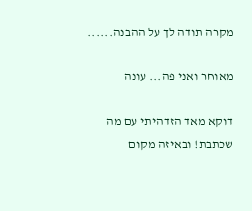מקרה תודה לך על ההבנה......

מאוחר ואני פה... עונה

דוקא מאד הזדהיתי עם מה שכתבת! ובאיזה מקום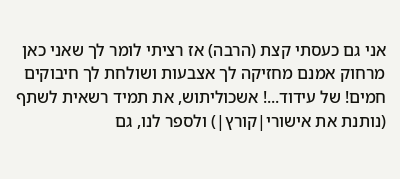אני גם כעסתי קצת (הרבה) אז רציתי לומר לך שאני כאן מרחוק אמנם מחזיקה לך אצבעות ושולחת לך חיבוקים חמים! של עידוד...! אשכוליתוש, את תמיד רשאית לשתף (נותנת את אישורי|קורץ|) ולספר לנו, גם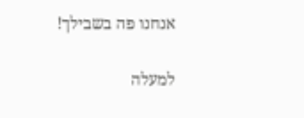אנחנו פה בשבילך!

למעלה